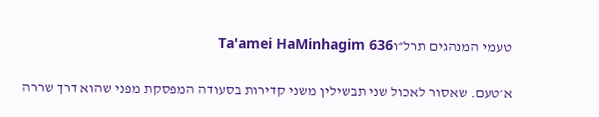טעמי המנהגים תרל״וTa'amei HaMinhagim 636

א׳טעם. שאסור לאכול שני תבשילין משני קדירות בסעודה המפסקת מפני שהוא דרך שררה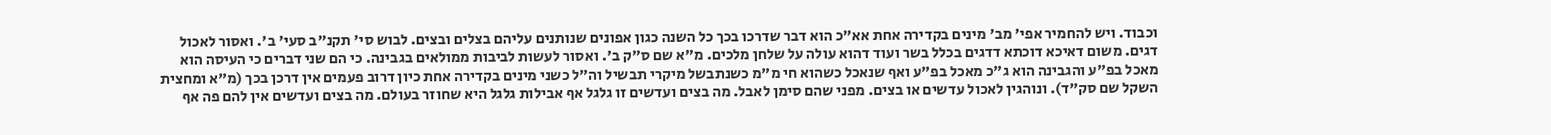וכבוד. ויש להחמיר אפי' מב' מינים בקדירה אחת אא"כ הוא דבר שדרכו בכך כל השנה כגון אפונים שנותנים עליהם בצלים ובצים. לבוש סי' תקנ"ב סעי' ב'. ואסור לאכול דגים. משום דאיכא דוכתא דדגים בכלל בשר ועוד דהוא עולה על שלחן מלכים. מ"א שם ס"ק ב'. ואסור לעשות לביבות ממולאים בגבינה. כי הם שני דברים כי העיסה הוא מאכל בפ"ע והגבינה הוא ג"כ מאכל בפ"ע ואף שנאכל כשהוא חי מ"מ כשנתבשל מיקרי תבשיל וה"ל כשני מינים בקדירה אחת כיון דרוב פעמים אין דרכן בכך (מ"א ומחצית השקל שם סק"ד). ונוהגין לאכול עדשים או בצים. מפני שהם סימן לאבל. מה בצים ועדשים זו גלגל אף אבילות גלגל היא שחוזר בעולם. מה בצים ועדשים אין להם פה אף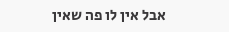אבל אין לו פה שאין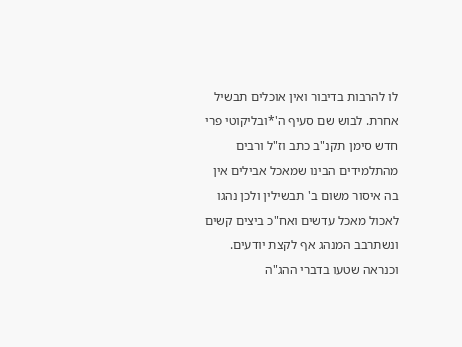לו להרבות בדיבור ואין אוכלים תבשיל אחרת. לבוש שם סעיף ה'*ובליקוטי פרי חדש סימן תקנ"ב כתב וז"ל ורבים מהתלמידים הבינו שמאכל אבילים אין בה איסור משום ב' תבשילין ולכן נהגו לאכול מאכל עדשים ואח"כ ביצים קשים ונשתרבב המנהג אף לקצת יודעים. וכנראה שטעו בדברי ההג"ה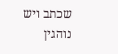שכתב ויש נוהגין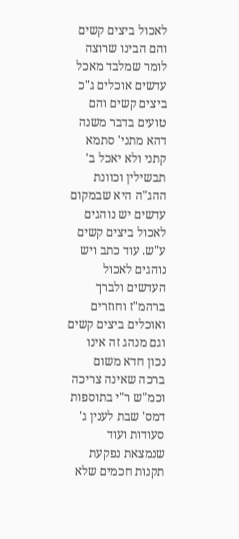לאכול ביצים קשים והם הבינו שרוצה לומר שמלבד מאכל עדשים אוכלים ג"כ ביצים קשים והם טועים בדבר משנה דהא מתני' סתמא קתני ולא יאכל ב' תבשילין וכוונת ההג"ה היא שבמקום עדשים יש נוהגים לאכול ביצים קשים ע"ש. עוד כתב ויש נוהגים לאכול העדשים ולברך ברהמ"ז וחוזרים ואוכלים ביצים קשים וגם מנהג זה אינו נכון חדא משום ברכה שאינה צריכה וכמ"ש ר"י בתוספות דמס' שבת לענין ג' סעודות ועוד שנמצאת נפקעת תקנות חכמים שלא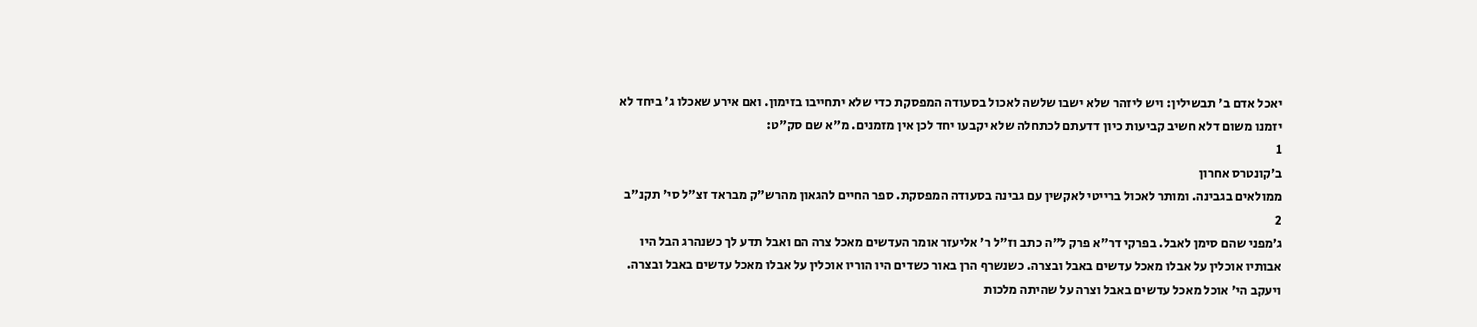יאכל אדם ב' תבשילין: ויש ליזהר שלא ישבו שלשה לאכול בסעודה המפסקת כדי שלא יתחייבו בזימון. ואם אירע שאכלו ג' ביחד לא יזמנו משום דלא חשיב קביעות כיון דדעתם לכתחלה שלא יקבעו יחד לכן אין מזמנים. מ"א שם סק"ט:
1
ב׳קונטרס אחרון
ממולאים בגבינה. ומותר לאכול ברייטי לאקשין עם גבינה בסעודה המפסקת. ספר החיים להגאון מהרש"ק מבראד זצ"ל סי' תקנ"ב
2
ג׳מפני שהם סימן לאבל. בפרקי דר"א פרק ל"ה כתב וז"ל ר' אליעזר אומר העדשים מאכל צרה הם ואבל תדע לך כשנהרג הבל היו אבותיו אוכלין על אבלו מאכל עדשים באבל ובצרה. כשנשרף הרן באור כשדים היו הוריו אוכלין על אבלו מאכל עדשים באבל ובצרה. ויעקב הי' אוכל מאכל עדשים באבל וצרה על שהיתה מלכות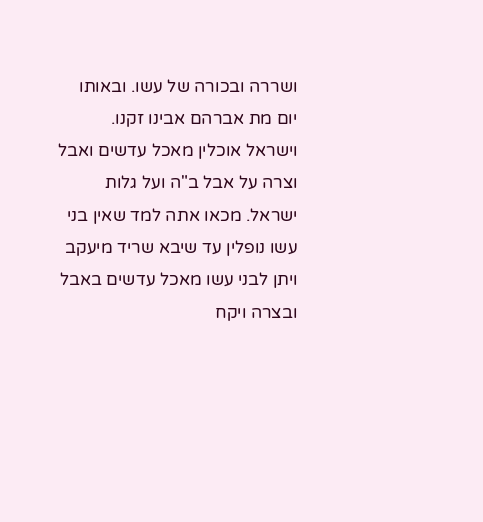ושררה ובכורה של עשו. ובאותו יום מת אברהם אבינו זקנו. וישראל אוכלין מאכל עדשים ואבל וצרה על אבל ב"ה ועל גלות ישראל. מכאו אתה למד שאין בני עשו נופלין עד שיבא שריד מיעקב ויתן לבני עשו מאכל עדשים באבל ובצרה ויקח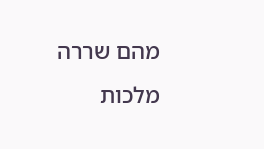מהם שררה מלכות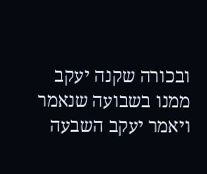ובכורה שקנה יעקב ממנו בשבועה שנאמר ויאמר יעקב השבעה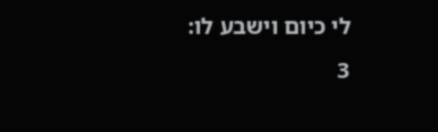לי כיום וישבע לו:
3